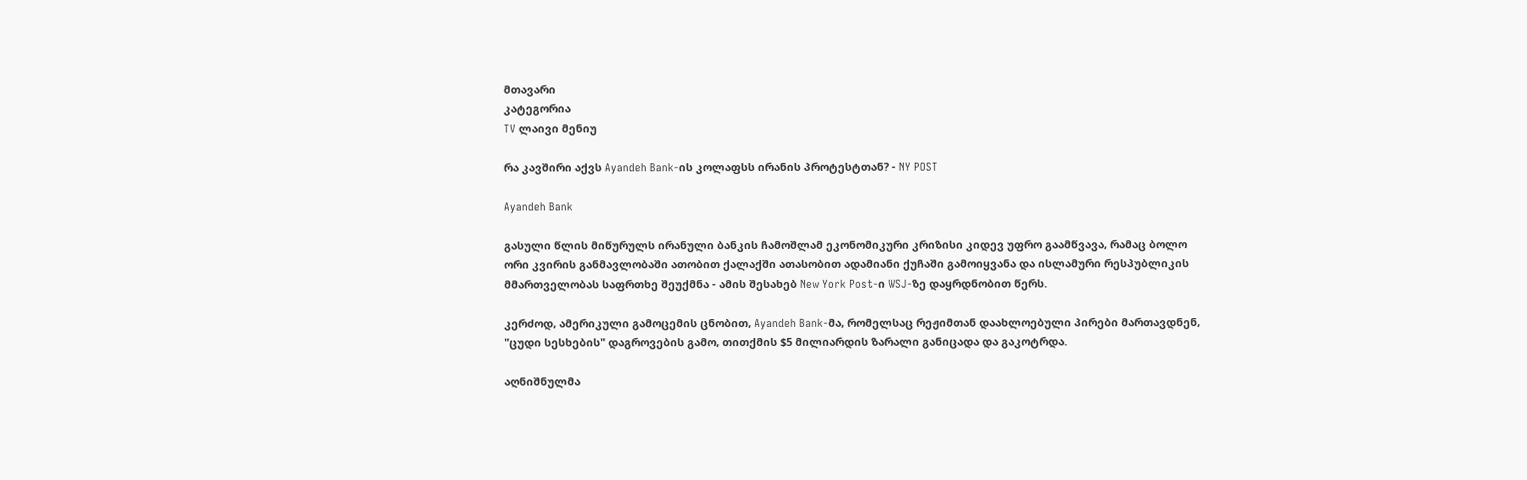მთავარი
კატეგორია
TV ლაივი მენიუ

რა კავშირი აქვს Ayandeh Bank-ის კოლაფსს ირანის პროტესტთან? - NY POST

Ayandeh Bank

გასული წლის მიწურულს ირანული ბანკის ჩამოშლამ ეკონომიკური კრიზისი კიდევ უფრო გაამწვავა, რამაც ბოლო ორი კვირის განმავლობაში ათობით ქალაქში ათასობით ადამიანი ქუჩაში გამოიყვანა და ისლამური რესპუბლიკის მმართველობას საფრთხე შეუქმნა - ამის შესახებ New York Post-ი WSJ-ზე დაყრდნობით წერს.

კერძოდ, ამერიკული გამოცემის ცნობით, Ayandeh Bank-მა, რომელსაც რეჟიმთან დაახლოებული პირები მართავდნენ, "ცუდი სესხების" დაგროვების გამო, თითქმის $5 მილიარდის ზარალი განიცადა და გაკოტრდა.

აღნიშნულმა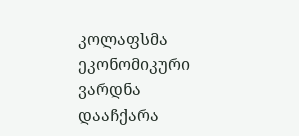კოლაფსმა ეკონომიკური ვარდნა დააჩქარა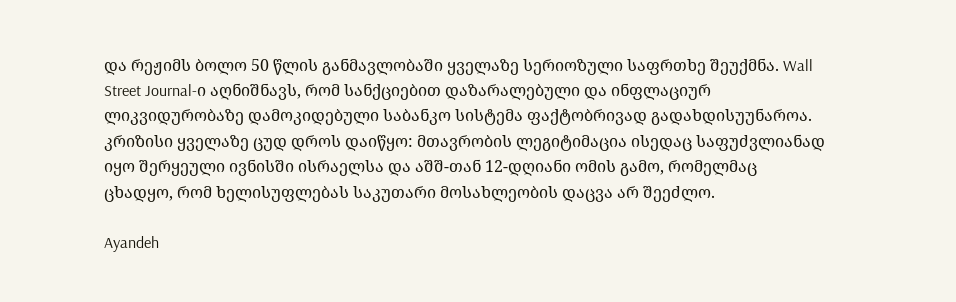და რეჟიმს ბოლო 50 წლის განმავლობაში ყველაზე სერიოზული საფრთხე შეუქმნა. Wall Street Journal-ი აღნიშნავს, რომ სანქციებით დაზარალებული და ინფლაციურ ლიკვიდურობაზე დამოკიდებული საბანკო სისტემა ფაქტობრივად გადახდისუუნაროა. კრიზისი ყველაზე ცუდ დროს დაიწყო: მთავრობის ლეგიტიმაცია ისედაც საფუძვლიანად იყო შერყეული ივნისში ისრაელსა და აშშ-თან 12-დღიანი ომის გამო, რომელმაც ცხადყო, რომ ხელისუფლებას საკუთარი მოსახლეობის დაცვა არ შეეძლო.

Ayandeh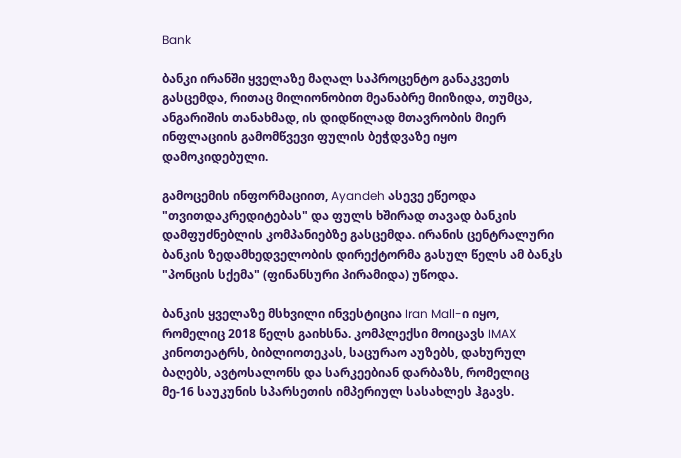Bank

ბანკი ირანში ყველაზე მაღალ საპროცენტო განაკვეთს გასცემდა, რითაც მილიონობით მეანაბრე მიიზიდა, თუმცა, ანგარიშის თანახმად, ის დიდწილად მთავრობის მიერ ინფლაციის გამომწვევი ფულის ბეჭდვაზე იყო დამოკიდებული.

გამოცემის ინფორმაციით, Ayandeh ასევე ეწეოდა "თვითდაკრედიტებას" და ფულს ხშირად თავად ბანკის დამფუძნებლის კომპანიებზე გასცემდა. ირანის ცენტრალური ბანკის ზედამხედველობის დირექტორმა გასულ წელს ამ ბანკს "პონცის სქემა" (ფინანსური პირამიდა) უწოდა.

ბანკის ყველაზე მსხვილი ინვესტიცია Iran Mall-ი იყო, რომელიც 2018 წელს გაიხსნა. კომპლექსი მოიცავს IMAX კინოთეატრს, ბიბლიოთეკას, საცურაო აუზებს, დახურულ ბაღებს, ავტოსალონს და სარკეებიან დარბაზს, რომელიც მე-16 საუკუნის სპარსეთის იმპერიულ სასახლეს ჰგავს.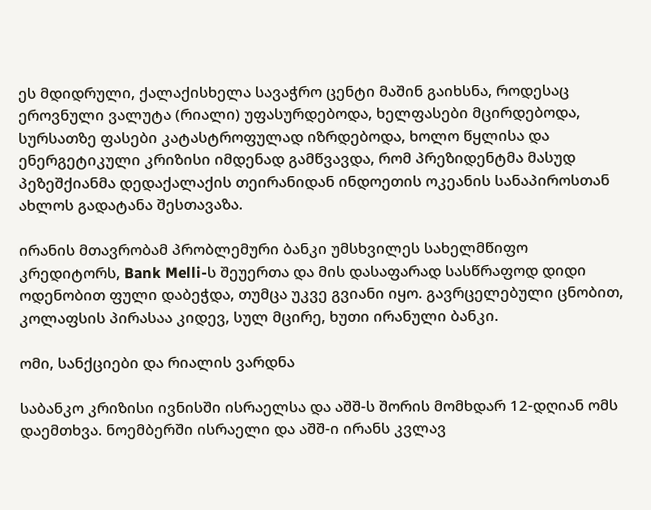ეს მდიდრული, ქალაქისხელა სავაჭრო ცენტი მაშინ გაიხსნა, როდესაც ეროვნული ვალუტა (რიალი) უფასურდებოდა, ხელფასები მცირდებოდა, სურსათზე ფასები კატასტროფულად იზრდებოდა, ხოლო წყლისა და ენერგეტიკული კრიზისი იმდენად გამწვავდა, რომ პრეზიდენტმა მასუდ პეზეშქიანმა დედაქალაქის თეირანიდან ინდოეთის ოკეანის სანაპიროსთან ახლოს გადატანა შესთავაზა.

ირანის მთავრობამ პრობლემური ბანკი უმსხვილეს სახელმწიფო კრედიტორს, Bank Melli-ს შეუერთა და მის დასაფარად სასწრაფოდ დიდი ოდენობით ფული დაბეჭდა, თუმცა უკვე გვიანი იყო. გავრცელებული ცნობით, კოლაფსის პირასაა კიდევ, სულ მცირე, ხუთი ირანული ბანკი.

ომი, სანქციები და რიალის ვარდნა

საბანკო კრიზისი ივნისში ისრაელსა და აშშ-ს შორის მომხდარ 12-დღიან ომს დაემთხვა. ნოემბერში ისრაელი და აშშ-ი ირანს კვლავ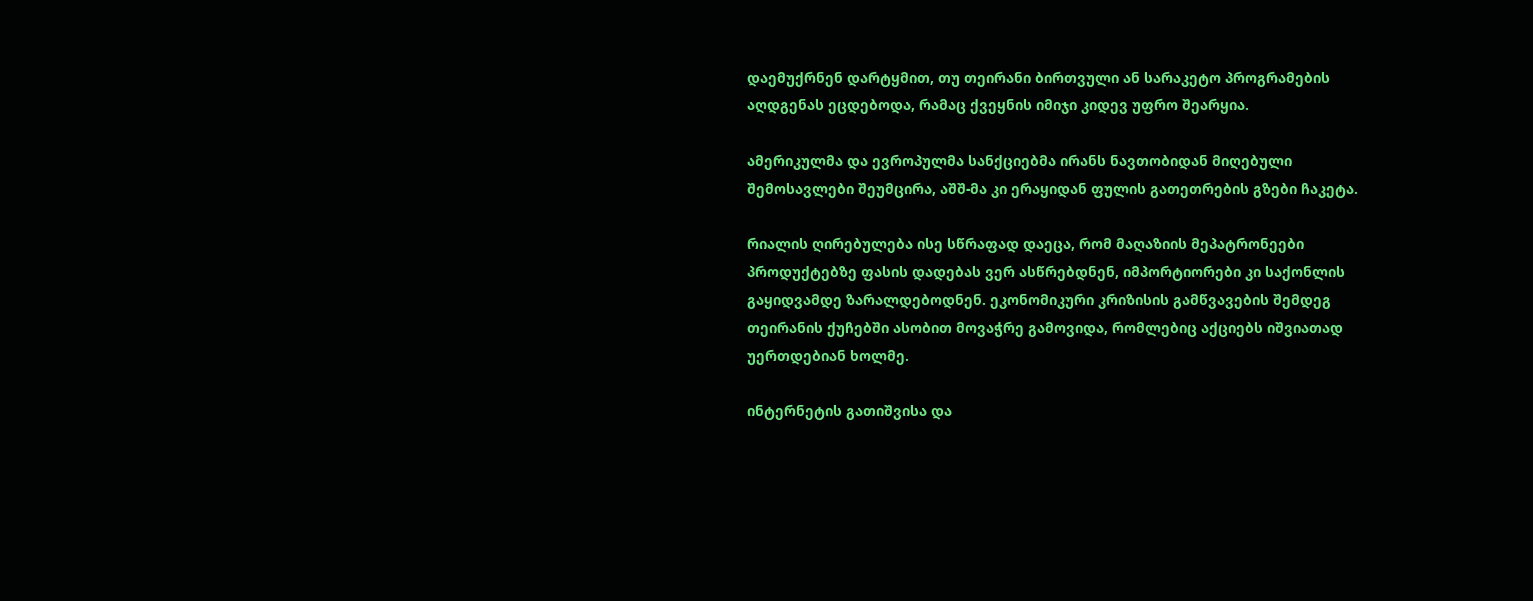დაემუქრნენ დარტყმით, თუ თეირანი ბირთვული ან სარაკეტო პროგრამების აღდგენას ეცდებოდა, რამაც ქვეყნის იმიჯი კიდევ უფრო შეარყია.

ამერიკულმა და ევროპულმა სანქციებმა ირანს ნავთობიდან მიღებული შემოსავლები შეუმცირა, აშშ-მა კი ერაყიდან ფულის გათეთრების გზები ჩაკეტა.

რიალის ღირებულება ისე სწრაფად დაეცა, რომ მაღაზიის მეპატრონეები პროდუქტებზე ფასის დადებას ვერ ასწრებდნენ, იმპორტიორები კი საქონლის გაყიდვამდე ზარალდებოდნენ. ეკონომიკური კრიზისის გამწვავების შემდეგ თეირანის ქუჩებში ასობით მოვაჭრე გამოვიდა, რომლებიც აქციებს იშვიათად უერთდებიან ხოლმე.

ინტერნეტის გათიშვისა და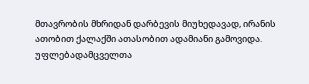მთავრობის მხრიდან დარბევის მიუხედავად, ირანის ათობით ქალაქში ათასობით ადამიანი გამოვიდა. უფლებადამცველთა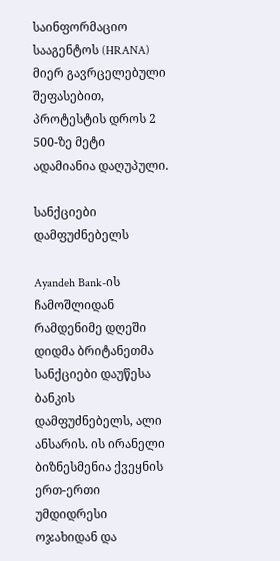საინფორმაციო სააგენტოს (HRANA) მიერ გავრცელებული შეფასებით, პროტესტის დროს 2 500-ზე მეტი ადამიანია დაღუპული.

სანქციები დამფუძნებელს

Ayandeh Bank-ის ჩამოშლიდან რამდენიმე დღეში დიდმა ბრიტანეთმა სანქციები დაუწესა ბანკის დამფუძნებელს, ალი ანსარის. ის ირანელი ბიზნესმენია ქვეყნის ერთ-ერთი უმდიდრესი ოჯახიდან და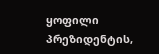ყოფილი პრეზიდენტის,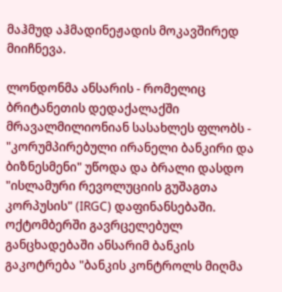მაჰმუდ აჰმადინეჟადის მოკავშირედ მიიჩნევა.

ლონდონმა ანსარის - რომელიც ბრიტანეთის დედაქალაქში მრავალმილიონიან სასახლეს ფლობს - "კორუმპირებული ირანელი ბანკირი და ბიზნესმენი" უწოდა და ბრალი დასდო "ისლამური რევოლუციის გუშაგთა კორპუსის" (IRGC) დაფინანსებაში. ოქტომბერში გავრცელებულ განცხადებაში ანსარიმ ბანკის გაკოტრება "ბანკის კონტროლს მიღმა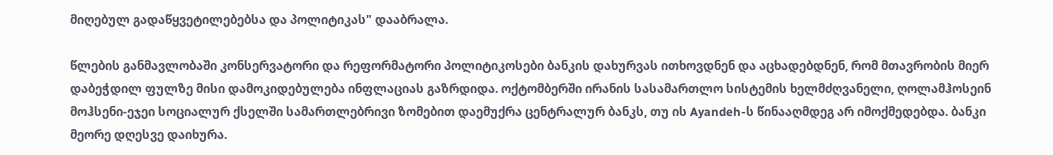მიღებულ გადაწყვეტილებებსა და პოლიტიკას" დააბრალა.

წლების განმავლობაში კონსერვატორი და რეფორმატორი პოლიტიკოსები ბანკის დახურვას ითხოვდნენ და აცხადებდნენ, რომ მთავრობის მიერ დაბეჭდილ ფულზე მისი დამოკიდებულება ინფლაციას გაზრდიდა. ოქტომბერში ირანის სასამართლო სისტემის ხელმძღვანელი, ღოლამჰოსეინ მოჰსენი-ეჯეი სოციალურ ქსელში სამართლებრივი ზომებით დაემუქრა ცენტრალურ ბანკს, თუ ის Ayandeh-ს წინააღმდეგ არ იმოქმედებდა. ბანკი მეორე დღესვე დაიხურა.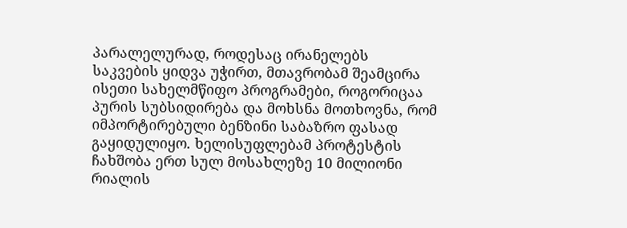პარალელურად, როდესაც ირანელებს საკვების ყიდვა უჭირთ, მთავრობამ შეამცირა ისეთი სახელმწიფო პროგრამები, როგორიცაა პურის სუბსიდირება და მოხსნა მოთხოვნა, რომ იმპორტირებული ბენზინი საბაზრო ფასად გაყიდულიყო. ხელისუფლებამ პროტესტის ჩახშობა ერთ სულ მოსახლეზე 10 მილიონი რიალის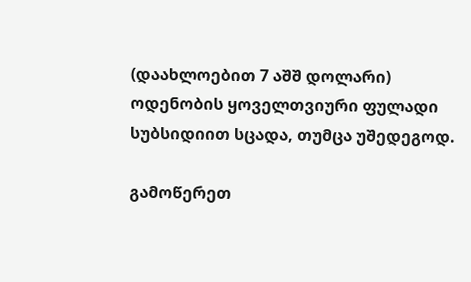(დაახლოებით 7 აშშ დოლარი) ოდენობის ყოველთვიური ფულადი სუბსიდიით სცადა, თუმცა უშედეგოდ.

გამოწერეთ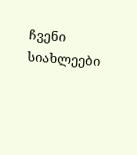ჩვენი სიახლეები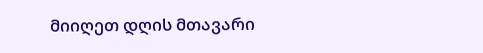მიიღეთ დღის მთავარი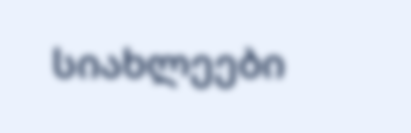სიახლეები